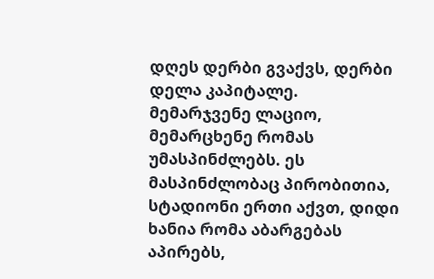დღეს დერბი გვაქვს, დერბი დელა კაპიტალე. მემარჯვენე ლაციო, მემარცხენე რომას უმასპინძლებს. ეს მასპინძლობაც პირობითია, სტადიონი ერთი აქვთ, დიდი ხანია რომა აბარგებას აპირებს,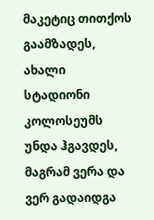მაკეტიც თითქოს გაამზადეს, ახალი სტადიონი კოლოსეუმს უნდა ჰგავდეს, მაგრამ ვერა და ვერ გადაიდგა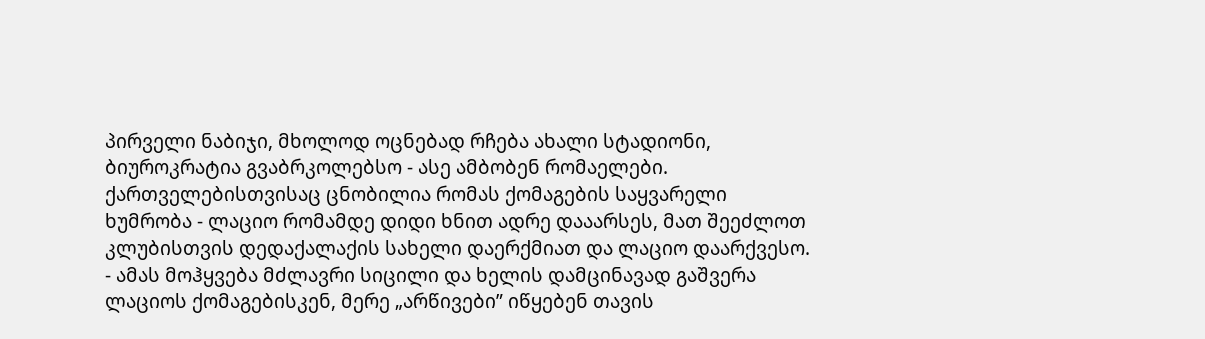პირველი ნაბიჯი, მხოლოდ ოცნებად რჩება ახალი სტადიონი, ბიუროკრატია გვაბრკოლებსო - ასე ამბობენ რომაელები.
ქართველებისთვისაც ცნობილია რომას ქომაგების საყვარელი ხუმრობა - ლაციო რომამდე დიდი ხნით ადრე დააარსეს, მათ შეეძლოთ კლუბისთვის დედაქალაქის სახელი დაერქმიათ და ლაციო დაარქვესო. - ამას მოჰყვება მძლავრი სიცილი და ხელის დამცინავად გაშვერა ლაციოს ქომაგებისკენ, მერე „არწივები” იწყებენ თავის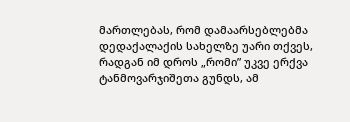მართლებას, რომ დამაარსებლებმა დედაქალაქის სახელზე უარი თქვეს, რადგან იმ დროს „რომი” უკვე ერქვა ტანმოვარჯიშეთა გუნდს, ამ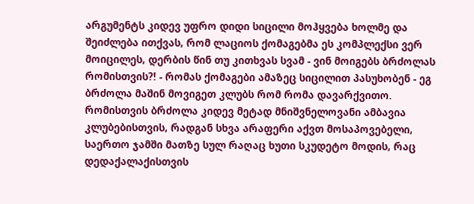არგუმენტს კიდევ უფრო დიდი სიცილი მოჰყვება ხოლმე და შეიძლება ითქვას, რომ ლაციოს ქომაგებმა ეს კომპლექსი ვერ მოიცილეს, დერბის წინ თუ კითხვას სვამ - ვინ მოიგებს ბრძოლას რომისთვის?! - რომას ქომაგები ამაზეც სიცილით პასუხობენ - ეგ ბრძოლა მაშინ მოვიგეთ კლუბს რომ რომა დავარქვითო.
რომისთვის ბრძოლა კიდევ მეტად მნიშვნელოვანი ამბავია კლუბებისთვის, რადგან სხვა არაფერი აქვთ მოსაპოვებელი, საერთო ჯამში მათზე სულ რაღაც ხუთი სკუდეტო მოდის, რაც დედაქალაქისთვის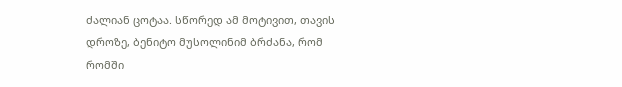ძალიან ცოტაა. სწორედ ამ მოტივით, თავის დროზე, ბენიტო მუსოლინიმ ბრძანა, რომ რომში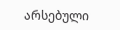არსებული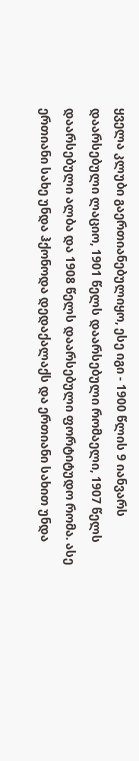ყველა კლუბი გაერთიანებულიყო, ესე იგი - 1900 წლის 9 იანვარს დაარსებული ლაციო, 1901 წელს დაარსებული რომაელი, 1907 წელს დაარსებული ალბა და 1908 წელს დაარსებული ფორტიტუდო რომა. ასე ერთიანი სახე უნდა ჰქონოდა დედაქალაქს და ერთიანი სახით უნდა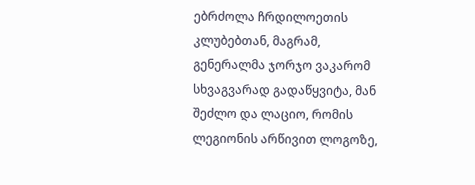ებრძოლა ჩრდილოეთის კლუბებთან, მაგრამ, გენერალმა ჯორჯო ვაკარომ სხვაგვარად გადაწყვიტა, მან შეძლო და ლაციო, რომის ლეგიონის არწივით ლოგოზე,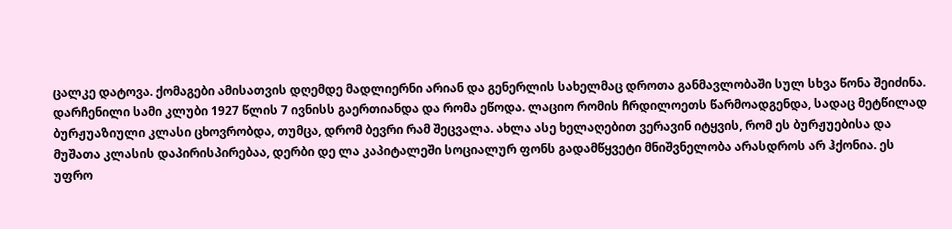ცალკე დატოვა. ქომაგები ამისათვის დღემდე მადლიერნი არიან და გენერლის სახელმაც დროთა განმავლობაში სულ სხვა წონა შეიძინა.
დარჩენილი სამი კლუბი 1927 წლის 7 ივნისს გაერთიანდა და რომა ეწოდა. ლაციო რომის ჩრდილოეთს წარმოადგენდა, სადაც მეტწილად ბურჟუაზიული კლასი ცხოვრობდა, თუმცა, დრომ ბევრი რამ შეცვალა. ახლა ასე ხელაღებით ვერავინ იტყვის, რომ ეს ბურჟუებისა და მუშათა კლასის დაპირისპირებაა, დერბი დე ლა კაპიტალეში სოციალურ ფონს გადამწყვეტი მნიშვნელობა არასდროს არ ჰქონია. ეს უფრო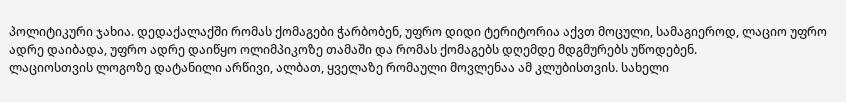პოლიტიკური ჯახია. დედაქალაქში რომას ქომაგები ჭარბობენ, უფრო დიდი ტერიტორია აქვთ მოცული, სამაგიეროდ, ლაციო უფრო ადრე დაიბადა, უფრო ადრე დაიწყო ოლიმპიკოზე თამაში და რომას ქომაგებს დღემდე მდგმურებს უწოდებენ.
ლაციოსთვის ლოგოზე დატანილი არწივი, ალბათ, ყველაზე რომაული მოვლენაა ამ კლუბისთვის. სახელი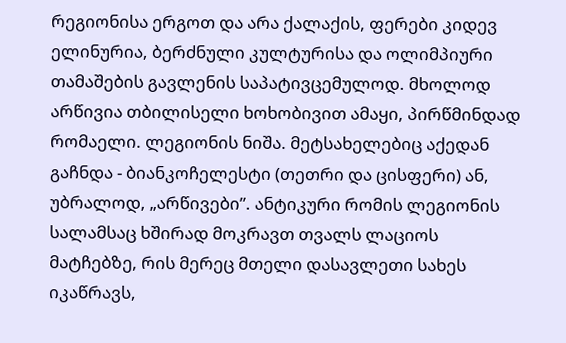რეგიონისა ერგოთ და არა ქალაქის, ფერები კიდევ ელინურია, ბერძნული კულტურისა და ოლიმპიური თამაშების გავლენის საპატივცემულოდ. მხოლოდ არწივია თბილისელი ხოხობივით ამაყი, პირწმინდად რომაელი. ლეგიონის ნიშა. მეტსახელებიც აქედან გაჩნდა - ბიანკოჩელესტი (თეთრი და ცისფერი) ან, უბრალოდ, „არწივები”. ანტიკური რომის ლეგიონის სალამსაც ხშირად მოკრავთ თვალს ლაციოს მატჩებზე, რის მერეც მთელი დასავლეთი სახეს იკაწრავს,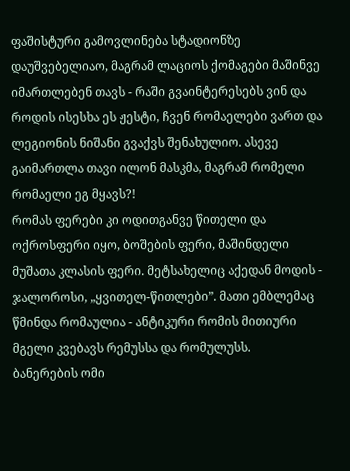ფაშისტური გამოვლინება სტადიონზე დაუშვებელიაო, მაგრამ ლაციოს ქომაგები მაშინვე იმართლებენ თავს - რაში გვაინტერესებს ვინ და როდის ისესხა ეს ჟესტი, ჩვენ რომაელები ვართ და ლეგიონის ნიშანი გვაქვს შენახულიო. ასევე გაიმართლა თავი ილონ მასკმა, მაგრამ რომელი რომაელი ეგ მყავს?!
რომას ფერები კი ოდითგანვე წითელი და ოქროსფერი იყო, ბოშების ფერი, მაშინდელი მუშათა კლასის ფერი. მეტსახელიც აქედან მოდის - ჯალოროსი, „ყვითელ-წითლები”. მათი ემბლემაც წმინდა რომაულია - ანტიკური რომის მითიური მგელი კვებავს რემუსსა და რომულუსს.
ბანერების ომი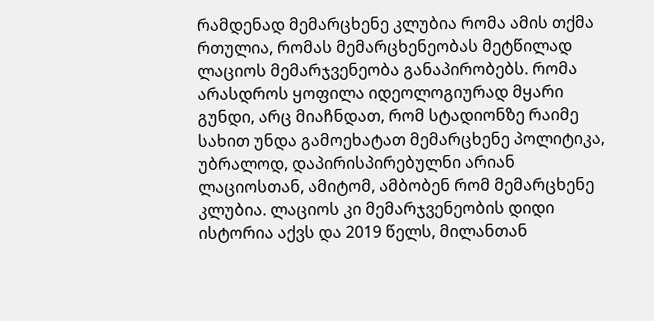რამდენად მემარცხენე კლუბია რომა ამის თქმა რთულია, რომას მემარცხენეობას მეტწილად ლაციოს მემარჯვენეობა განაპირობებს. რომა არასდროს ყოფილა იდეოლოგიურად მყარი გუნდი, არც მიაჩნდათ, რომ სტადიონზე რაიმე სახით უნდა გამოეხატათ მემარცხენე პოლიტიკა, უბრალოდ, დაპირისპირებულნი არიან ლაციოსთან, ამიტომ, ამბობენ რომ მემარცხენე კლუბია. ლაციოს კი მემარჯვენეობის დიდი ისტორია აქვს და 2019 წელს, მილანთან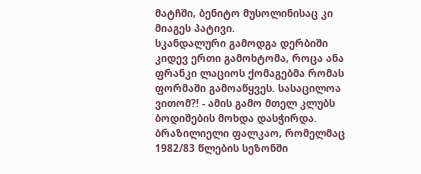მატჩში, ბენიტო მუსოლინისაც კი მიაგეს პატივი.
სკანდალური გამოდგა დერბიში კიდევ ერთი გამოხტომა, როცა ანა ფრანკი ლაციოს ქომაგებმა რომას ფორმაში გამოაწყვეს. სასაცილოა ვითომ?! - ამის გამო მთელ კლუბს ბოდიშების მოხდა დასჭირდა. ბრაზილიელი ფალკაო, რომელმაც 1982/83 წლების სეზონში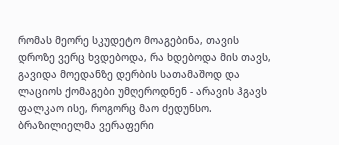რომას მეორე სკუდეტო მოაგებინა, თავის დროზე ვერც ხვდებოდა, რა ხდებოდა მის თავს, გავიდა მოედანზე დერბის სათამაშოდ და ლაციოს ქომაგები უმღეროდნენ - არავის ჰგავს ფალკაო ისე, როგორც მაო ძედუნსო. ბრაზილიელმა ვერაფერი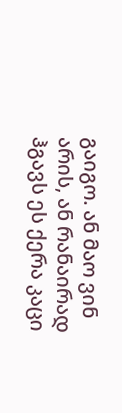გაიგო. ან მაო ვინ არის, ან რანაირად ჰგავს ეს ქერა კაცი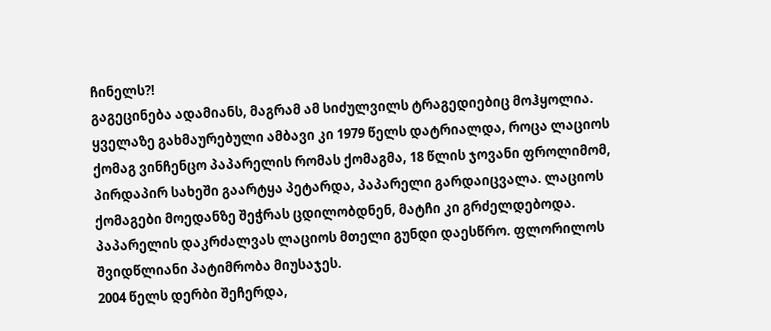ჩინელს?!
გაგეცინება ადამიანს, მაგრამ ამ სიძულვილს ტრაგედიებიც მოჰყოლია. ყველაზე გახმაურებული ამბავი კი 1979 წელს დატრიალდა, როცა ლაციოს ქომაგ ვინჩენცო პაპარელის რომას ქომაგმა, 18 წლის ჯოვანი ფროლიმომ, პირდაპირ სახეში გაარტყა პეტარდა, პაპარელი გარდაიცვალა. ლაციოს ქომაგები მოედანზე შეჭრას ცდილობდნენ, მატჩი კი გრძელდებოდა. პაპარელის დაკრძალვას ლაციოს მთელი გუნდი დაესწრო. ფლორილოს შვიდწლიანი პატიმრობა მიუსაჯეს.
2004 წელს დერბი შეჩერდა,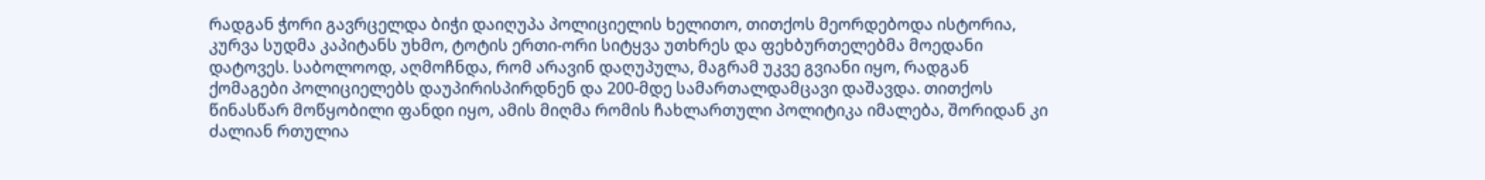რადგან ჭორი გავრცელდა ბიჭი დაიღუპა პოლიციელის ხელითო, თითქოს მეორდებოდა ისტორია, კურვა სუდმა კაპიტანს უხმო, ტოტის ერთი-ორი სიტყვა უთხრეს და ფეხბურთელებმა მოედანი დატოვეს. საბოლოოდ, აღმოჩნდა, რომ არავინ დაღუპულა, მაგრამ უკვე გვიანი იყო, რადგან ქომაგები პოლიციელებს დაუპირისპირდნენ და 200-მდე სამართალდამცავი დაშავდა. თითქოს წინასწარ მოწყობილი ფანდი იყო, ამის მიღმა რომის ჩახლართული პოლიტიკა იმალება, შორიდან კი ძალიან რთულია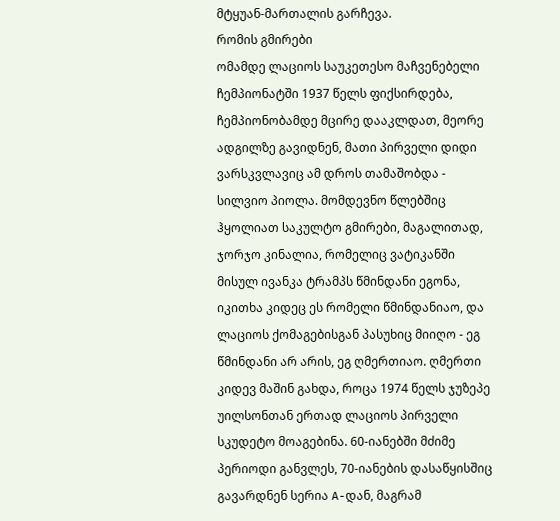მტყუან-მართალის გარჩევა.
რომის გმირები
ომამდე ლაციოს საუკეთესო მაჩვენებელი ჩემპიონატში 1937 წელს ფიქსირდება, ჩემპიონობამდე მცირე დააკლდათ, მეორე ადგილზე გავიდნენ, მათი პირველი დიდი ვარსკვლავიც ამ დროს თამაშობდა - სილვიო პიოლა. მომდევნო წლებშიც ჰყოლიათ საკულტო გმირები, მაგალითად, ჯორჯო კინალია, რომელიც ვატიკანში მისულ ივანკა ტრამპს წმინდანი ეგონა, იკითხა კიდეც ეს რომელი წმინდანიაო, და ლაციოს ქომაგებისგან პასუხიც მიიღო - ეგ წმინდანი არ არის, ეგ ღმერთიაო. ღმერთი კიდევ მაშინ გახდა, როცა 1974 წელს ჯუზეპე უილსონთან ერთად ლაციოს პირველი სკუდეტო მოაგებინა. 60-იანებში მძიმე პერიოდი განვლეს, 70-იანების დასაწყისშიც გავარდნენ სერია A-დან, მაგრამ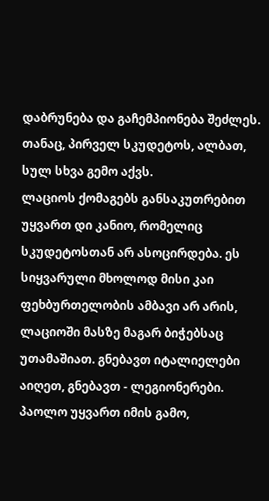დაბრუნება და გაჩემპიონება შეძლეს. თანაც, პირველ სკუდეტოს, ალბათ, სულ სხვა გემო აქვს.
ლაციოს ქომაგებს განსაკუთრებით უყვართ დი კანიო, რომელიც სკუდეტოსთან არ ასოცირდება. ეს სიყვარული მხოლოდ მისი კაი ფეხბურთელობის ამბავი არ არის, ლაციოში მასზე მაგარ ბიჭებსაც უთამაშიათ. გნებავთ იტალიელები აიღეთ, გნებავთ - ლეგიონერები. პაოლო უყვართ იმის გამო,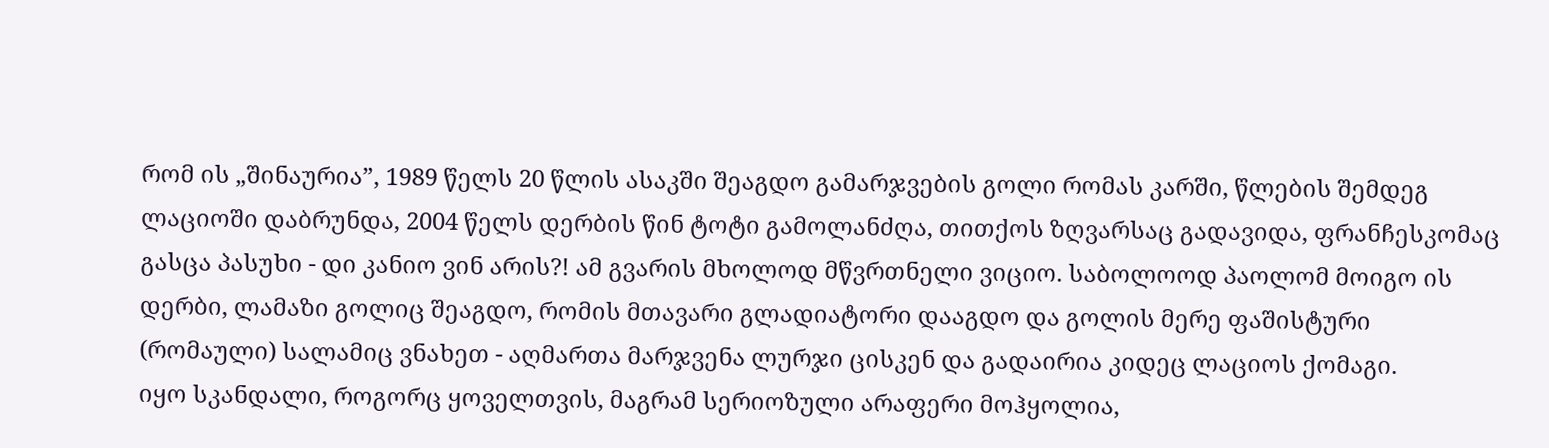რომ ის „შინაურია”, 1989 წელს 20 წლის ასაკში შეაგდო გამარჯვების გოლი რომას კარში, წლების შემდეგ ლაციოში დაბრუნდა, 2004 წელს დერბის წინ ტოტი გამოლანძღა, თითქოს ზღვარსაც გადავიდა, ფრანჩესკომაც გასცა პასუხი - დი კანიო ვინ არის?! ამ გვარის მხოლოდ მწვრთნელი ვიციო. საბოლოოდ პაოლომ მოიგო ის დერბი, ლამაზი გოლიც შეაგდო, რომის მთავარი გლადიატორი დააგდო და გოლის მერე ფაშისტური (რომაული) სალამიც ვნახეთ - აღმართა მარჯვენა ლურჯი ცისკენ და გადაირია კიდეც ლაციოს ქომაგი.
იყო სკანდალი, როგორც ყოველთვის, მაგრამ სერიოზული არაფერი მოჰყოლია,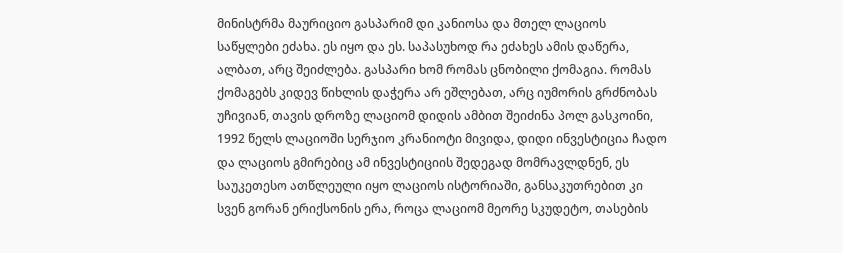მინისტრმა მაურიციო გასპარიმ დი კანიოსა და მთელ ლაციოს საწყლები ეძახა. ეს იყო და ეს. საპასუხოდ რა ეძახეს ამის დაწერა, ალბათ, არც შეიძლება. გასპარი ხომ რომას ცნობილი ქომაგია. რომას ქომაგებს კიდევ წიხლის დაჭერა არ ეშლებათ, არც იუმორის გრძნობას უჩივიან, თავის დროზე ლაციომ დიდის ამბით შეიძინა პოლ გასკოინი, 1992 წელს ლაციოში სერჯიო კრანიოტი მივიდა, დიდი ინვესტიცია ჩადო და ლაციოს გმირებიც ამ ინვესტიციის შედეგად მომრავლდნენ, ეს საუკეთესო ათწლეული იყო ლაციოს ისტორიაში, განსაკუთრებით კი სვენ გორან ერიქსონის ერა, როცა ლაციომ მეორე სკუდეტო, თასების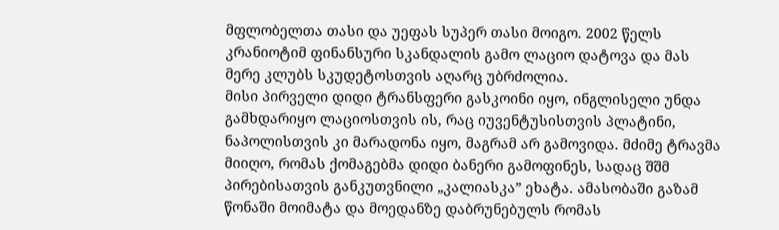მფლობელთა თასი და უეფას სუპერ თასი მოიგო. 2002 წელს კრანიოტიმ ფინანსური სკანდალის გამო ლაციო დატოვა და მას მერე კლუბს სკუდეტოსთვის აღარც უბრძოლია.
მისი პირველი დიდი ტრანსფერი გასკოინი იყო, ინგლისელი უნდა გამხდარიყო ლაციოსთვის ის, რაც იუვენტუსისთვის პლატინი, ნაპოლისთვის კი მარადონა იყო, მაგრამ არ გამოვიდა. მძიმე ტრავმა მიიღო, რომას ქომაგებმა დიდი ბანერი გამოფინეს, სადაც შშმ პირებისათვის განკუთვნილი „კალიასკა” ეხატა. ამასობაში გაზამ წონაში მოიმატა და მოედანზე დაბრუნებულს რომას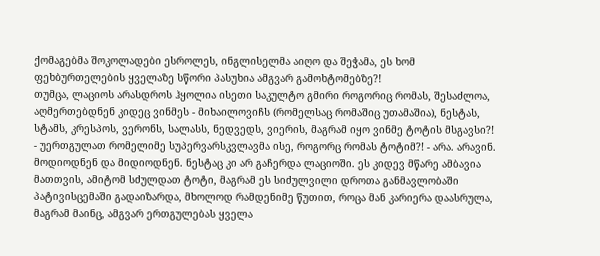ქომაგებმა შოკოლადები ესროლეს, ინგლისელმა აიღო და შეჭამა, ეს ხომ ფეხბურთელების ყველაზე სწორი პასუხია ამგვარ გამოხტომებზე?!
თუმცა, ლაციოს არასდროს ჰყოლია ისეთი საკულტო გმირი როგორიც რომას, შესაძლოა, აღმერთებდნენ კიდეც ვინმეს - მიხაილოვიჩს (რომელსაც რომაშიც უთამაშია), ნესტას, სტამს, კრესპოს, ვერონს, სალასს, ნედვედს, ვიერის, მაგრამ იყო ვინმე ტოტის მსგავსი?! - უერთგულათ რომელიმე სუპერვარსკვლავმა ისე, როგორც რომას ტოტიმ?! - არა. არავინ. მოდიოდნენ და მიდიოდნენ. ნესტაც კი არ გაჩერდა ლაციოში. ეს კიდევ მწარე ამბავია მათთვის, ამიტომ სძულდათ ტოტი, მაგრამ ეს სიძულვილი დროთა განმავლობაში პატივისცემაში გადაიზარდა, მხოლოდ რამდენიმე წუთით, როცა მან კარიერა დაასრულა, მაგრამ მაინც, ამგვარ ერთგულებას ყველა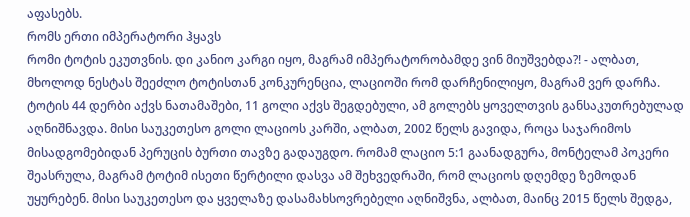აფასებს.
რომს ერთი იმპერატორი ჰყავს
რომი ტოტის ეკუთვნის. დი კანიო კარგი იყო, მაგრამ იმპერატორობამდე ვინ მიუშვებდა?! - ალბათ, მხოლოდ ნესტას შეეძლო ტოტისთან კონკურენცია, ლაციოში რომ დარჩენილიყო, მაგრამ ვერ დარჩა. ტოტის 44 დერბი აქვს ნათამაშები, 11 გოლი აქვს შეგდებული, ამ გოლებს ყოველთვის განსაკუთრებულად აღნიშნავდა. მისი საუკეთესო გოლი ლაციოს კარში, ალბათ, 2002 წელს გავიდა, როცა საჯარიმოს მისადგომებიდან პერუცის ბურთი თავზე გადაუგდო. რომამ ლაციო 5:1 გაანადგურა, მონტელამ პოკერი შეასრულა, მაგრამ ტოტიმ ისეთი წერტილი დასვა ამ შეხვედრაში, რომ ლაციოს დღემდე ზემოდან უყურებენ. მისი საუკეთესო და ყველაზე დასამახსოვრებელი აღნიშვნა, ალბათ, მაინც 2015 წელს შედგა,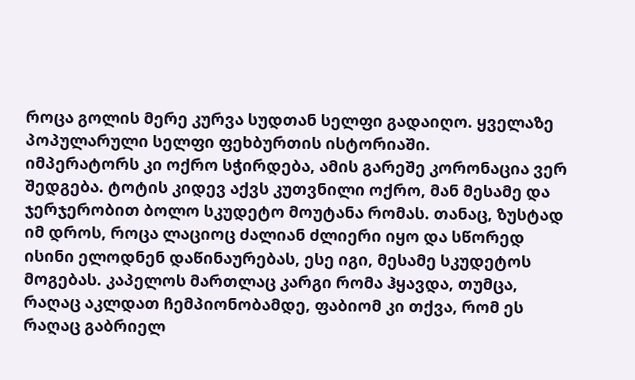როცა გოლის მერე კურვა სუდთან სელფი გადაიღო. ყველაზე პოპულარული სელფი ფეხბურთის ისტორიაში.
იმპერატორს კი ოქრო სჭირდება, ამის გარეშე კორონაცია ვერ შედგება. ტოტის კიდევ აქვს კუთვნილი ოქრო, მან მესამე და ჯერჯერობით ბოლო სკუდეტო მოუტანა რომას. თანაც, ზუსტად იმ დროს, როცა ლაციოც ძალიან ძლიერი იყო და სწორედ ისინი ელოდნენ დაწინაურებას, ესე იგი, მესამე სკუდეტოს მოგებას. კაპელოს მართლაც კარგი რომა ჰყავდა, თუმცა, რაღაც აკლდათ ჩემპიონობამდე, ფაბიომ კი თქვა, რომ ეს რაღაც გაბრიელ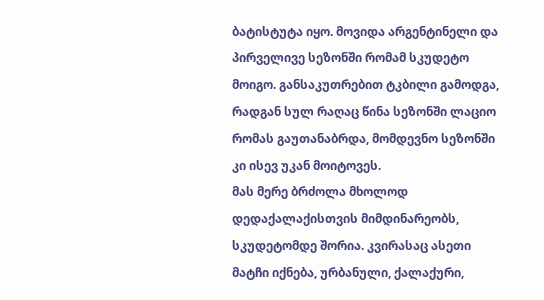ბატისტუტა იყო. მოვიდა არგენტინელი და პირველივე სეზონში რომამ სკუდეტო მოიგო. განსაკუთრებით ტკბილი გამოდგა, რადგან სულ რაღაც წინა სეზონში ლაციო რომას გაუთანაბრდა, მომდევნო სეზონში კი ისევ უკან მოიტოვეს.
მას მერე ბრძოლა მხოლოდ დედაქალაქისთვის მიმდინარეობს, სკუდეტომდე შორია. კვირასაც ასეთი მატჩი იქნება, ურბანული, ქალაქური,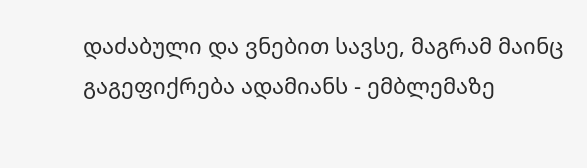დაძაბული და ვნებით სავსე, მაგრამ მაინც გაგეფიქრება ადამიანს - ემბლემაზე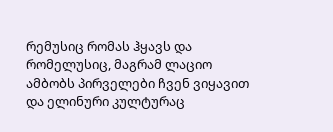რემუსიც რომას ჰყავს და რომელუსიც, მაგრამ ლაციო ამბობს პირველები ჩვენ ვიყავით და ელინური კულტურაც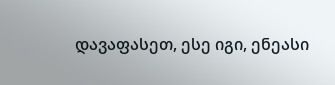დავაფასეთ, ესე იგი, ენეასი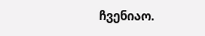ჩვენიაო.